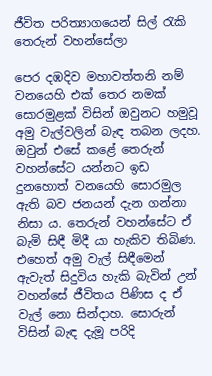ජීවිත පරිත්‍යාගයෙන් සිල් රැකි තෙරුන් වහන්සේලා

පෙර දඹදිව මහාවත්තනි නම් වනයෙහි එක් තෙර නමක් සොරමුළක් විසින් ඔවුනට හමුවූ අමු වැල්වලින් බැඳ තබන ලදහ. ඔවුන් එසේ කළේ තෙරුන් වහන්සේට යන්නට ඉඩ දුනහොත් වනයෙහි සොරමුල ඇති බව ජනයන් දැන ගන්නා නිසා ය. තෙරුන් වහන්සේට ඒ බැමි සිඳී මිදී යා හැකිව තිබිණ. එහෙත් අමු වැල් සිඳීමෙන් ඇවැත් සිදුවිය හැකි බැවින් උන් වහන්සේ ජීවිතය පිණිස ද ඒ වැල් නො සින්දාහ. සොරුන් විසින් බැඳ දැමූ පරිදි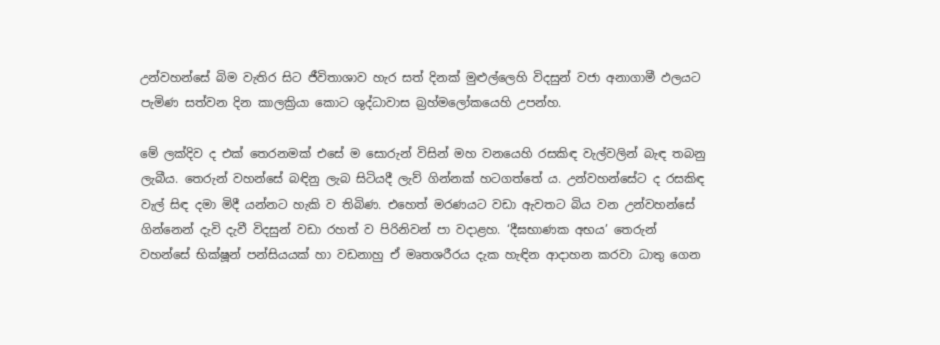උන්වහන්සේ බිම වැතිර සිට ජීවිතාශාව හැර සත් දිනක් මුළුල්ලෙහි විදසුන් වජා අනාගාමී ඵලයට පැමිණ සත්වන දින කාලක්‍රියා කොට ශුද්ධාවාස බ්‍ර‍හ්මලෝකයෙහි උපන්හ.

මේ ලක්දිව ද එක් තෙරනමක් එසේ ම සොරුන් විසින් මහ වනයෙහි රසකිඳ වැල්වලින් බැඳ තබනු ලැබීය. තෙරුන් වහන්සේ බඳිනු ලැබ සිටියදී ලැව් ගින්නක් හටගත්තේ ය. උන්වහන්සේට ද රසකිඳ වැල් සිඳ දමා මිදී යන්නට හැකි ව තිබිණ. එහෙත් මරණයට වඩා ඇවතට බිය වන උන්වහන්සේ ගින්නෙන් දැවි දැවී විදසුන් වඩා රහත් ව පිරිනිවන් පා වදාළහ. ‘දීඝභාණක අභය’ තෙරුන් වහන්සේ භික්ෂූන් පන්සියයක් හා වඩනාහු ඒ මෘතශරීරය දැක හැඳින ආදාහන කරවා ධාතු ගෙන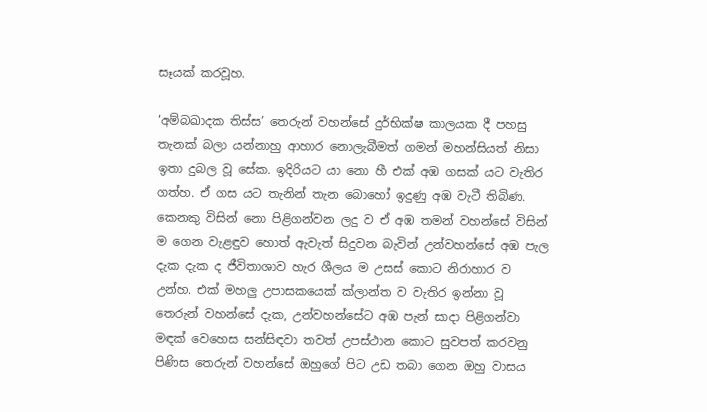සෑයක් කරවූහ.

‘අම්බඛාදක තිස්ස’ තෙරුන් වහන්සේ දුර්භික්ෂ කාලයක දී පහසු තැනක් බලා යන්නාහු ආහාර නොලැබීමත් ගමන් මහන්සියත් නිසා ඉතා දුබල වූ සේක. ඉදිරියට යා නො හී එක් අඹ ගසක් යට වැතිර ගත්හ. ඒ ගස යට තැනින් තැන බොහෝ ඉදුණු අඹ වැටී තිබිණ. කෙනකු විසින් නො පිළිගන්වන ලදු ව ඒ අඹ තමන් වහන්සේ විසින් ම ගෙන වැළඳුව හොත් ඇවැත් සිදුවන බැවින් උන්වහන්සේ අඹ පැල දැක දැක ද ජීවිතාශාව හැර ශීලය ම උසස් කොට නිරාහාර ව උන්හ. එක් මහලු උපාසකයෙක් ක්ලාන්ත ව වැතිර ඉන්නා වූ තෙරුන් වහන්සේ දැක, උන්වහන්සේට අඹ පැන් සාදා පිළිගන්වා මඳක් වෙහෙස සන්සිඳවා තවත් උපස්ථාන කොට සුවපත් කරවනු පිණිස තෙරුන් වහන්සේ ඔහුගේ පිට උඩ තබා ගෙන ඔහු වාසය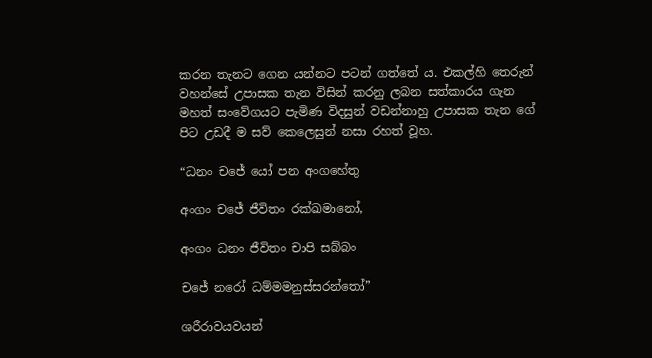කරන තැනට ගෙන යන්නට පටන් ගත්තේ ය. එකල්හි තෙරුන් වහන්සේ උපාසක තැන විසින් කරනු ලබන සත්කාරය ගැන මහත් සංවේගයට පැමිණ විදසුන් වඩන්නාහු උපාසක තැන ගේ පිට උඩදී ම සව් කෙලෙසුන් නසා රහත් වූහ.

“ධනං චජේ යෝ පන අංගහේතු

අංගං චජේ ජීවිතං රක්ඛමානෝ,

අංගං ධනං ජීවිතං චාපි සබ්බං

චජේ නරෝ ධම්මමනුස්සරන්තෝ”

ශරීරාවයවයන්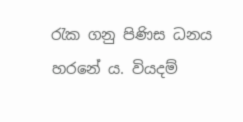රැක ගනු පිණිස ධනය හරනේ ය. වියදම්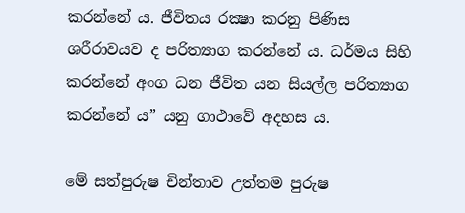කරන්නේ ය. ජීවිතය රක්‍ෂා කරනු පිණිස ශරීරාවයව ද පරිත්‍යාග කරන්නේ ය. ධර්මය සිහි කරන්නේ අංග ධන ජීවිත යන සියල්ල පරිත්‍යාග කරන්නේ ය” යනු ගාථාවේ අදහස ය.

මේ සත්පුරුෂ චින්තාව උත්තම පුරුෂ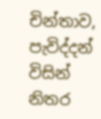චින්තාව, පැවිද්දන් විසින් නිතර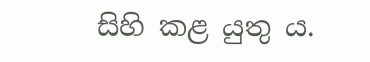සිහි කළ යුතු ය.